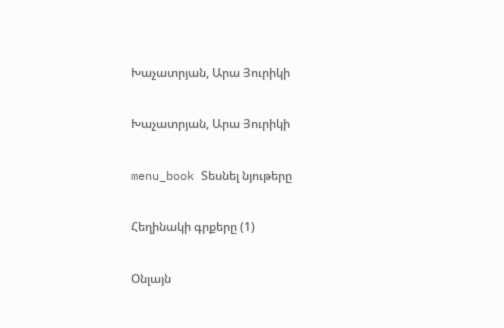Խաչատրյան, Արա Յուրիկի

Խաչատրյան, Արա Յուրիկի

menu_book Տեսնել նյութերը

Հեղինակի գրքերը (1)

Օնլայն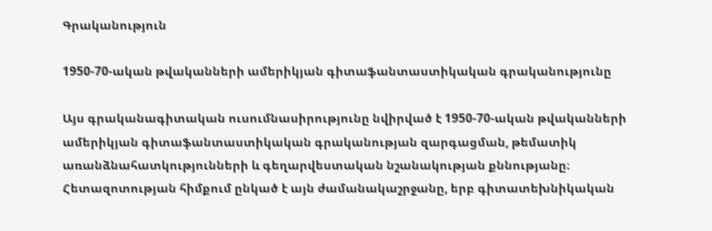Գրականություն

1950-70-ական թվականների ամերիկյան գիտաֆանտաստիկական գրականությունը

Այս գրականագիտական ուսումնասիրությունը նվիրված է 1950-70-ական թվականների ամերիկյան գիտաֆանտաստիկական գրականության զարգացման, թեմատիկ առանձնահատկությունների և գեղարվեստական նշանակության քննությանը։ Հետազոտության հիմքում ընկած է այն ժամանակաշրջանը, երբ գիտատեխնիկական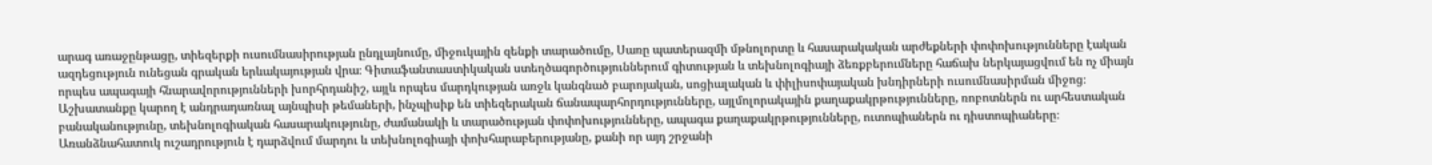արագ առաջընթացը, տիեզերքի ուսումնասիրության ընդլայնումը, միջուկային զենքի տարածումը, Սառը պատերազմի մթնոլորտը և հասարակական արժեքների փոփոխությունները էական ազդեցություն ունեցան գրական երևակայության վրա։ Գիտաֆանտաստիկական ստեղծագործություններում գիտության և տեխնոլոգիայի ձեռքբերումները հաճախ ներկայացվում են ոչ միայն որպես ապագայի հնարավորությունների խորհրդանիշ, այլև որպես մարդկության առջև կանգնած բարոյական, սոցիալական և փիլիսոփայական խնդիրների ուսումնասիրման միջոց։ Աշխատանքը կարող է անդրադառնալ այնպիսի թեմաների, ինչպիսիք են տիեզերական ճանապարհորդությունները, այլմոլորակային քաղաքակրթությունները, ռոբոտներն ու արհեստական բանականությունը, տեխնոլոգիական հասարակությունը, ժամանակի և տարածության փոփոխությունները, ապագա քաղաքակրթությունները, ուտոպիաներն ու դիստոպիաները։ Առանձնահատուկ ուշադրություն է դարձվում մարդու և տեխնոլոգիայի փոխհարաբերությանը, քանի որ այդ շրջանի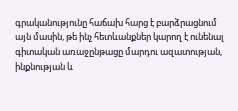գրականությունը հաճախ հարց է բարձրացնում այն մասին, թե ինչ հետևանքներ կարող է ունենալ գիտական առաջընթացը մարդու ազատության, ինքնության և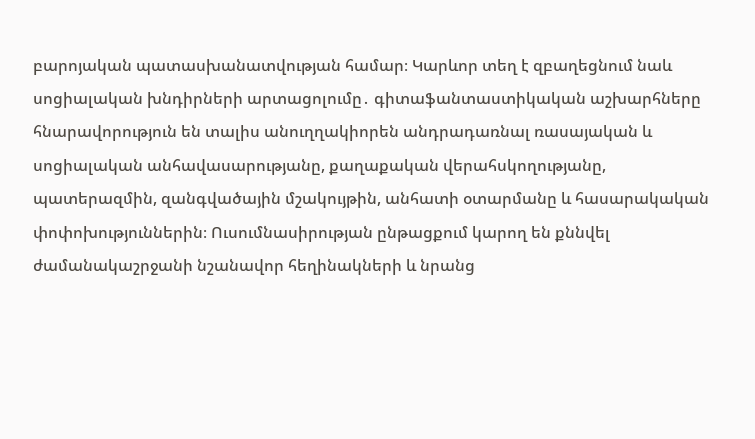բարոյական պատասխանատվության համար։ Կարևոր տեղ է զբաղեցնում նաև սոցիալական խնդիրների արտացոլումը․ գիտաֆանտաստիկական աշխարհները հնարավորություն են տալիս անուղղակիորեն անդրադառնալ ռասայական և սոցիալական անհավասարությանը, քաղաքական վերահսկողությանը, պատերազմին, զանգվածային մշակույթին, անհատի օտարմանը և հասարակական փոփոխություններին։ Ուսումնասիրության ընթացքում կարող են քննվել ժամանակաշրջանի նշանավոր հեղինակների և նրանց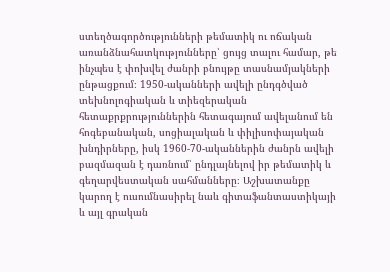ստեղծագործությունների թեմատիկ ու ոճական առանձնահատկությունները՝ ցույց տալու համար, թե ինչպես է փոխվել ժանրի բնույթը տասնամյակների ընթացքում։ 1950-ականների ավելի ընդգծված տեխնոլոգիական և տիեզերական հետաքրքրություններին հետագայում ավելանում են հոգեբանական, սոցիալական և փիլիսոփայական խնդիրները, իսկ 1960-70-ականներին ժանրն ավելի բազմազան է դառնում՝ ընդլայնելով իր թեմատիկ և գեղարվեստական սահմանները։ Աշխատանքը կարող է ուսումնասիրել նաև գիտաֆանտաստիկայի և այլ գրական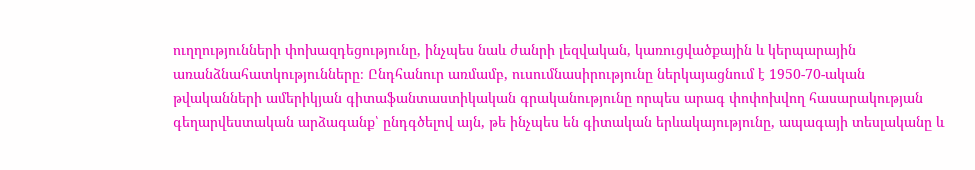ուղղությունների փոխազդեցությունը, ինչպես նաև ժանրի լեզվական, կառուցվածքային և կերպարային առանձնահատկությունները։ Ընդհանուր առմամբ, ուսումնասիրությունը ներկայացնում է 1950-70-ական թվականների ամերիկյան գիտաֆանտաստիկական գրականությունը որպես արագ փոփոխվող հասարակության գեղարվեստական արձագանք՝ ընդգծելով այն, թե ինչպես են գիտական երևակայությունը, ապագայի տեսլականը և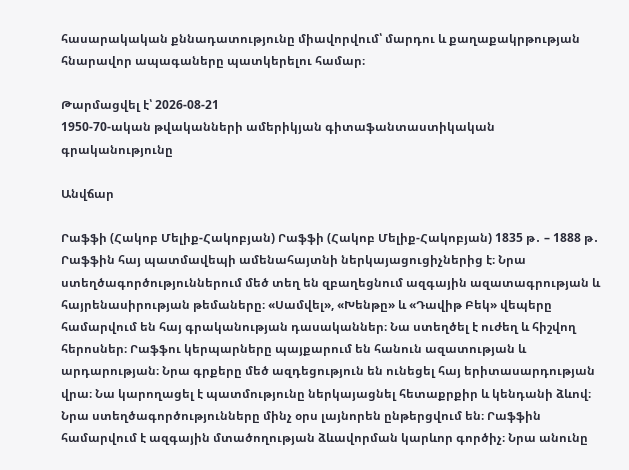հասարակական քննադատությունը միավորվում՝ մարդու և քաղաքակրթության հնարավոր ապագաները պատկերելու համար։

Թարմացվել է՝ 2026-08-21
1950-70-ական թվականների ամերիկյան գիտաֆանտաստիկական գրականությունը

Անվճար

Րաֆֆի (Հակոբ Մելիք-Հակոբյան) Րաֆֆի (Հակոբ Մելիք-Հակոբյան) 1835 թ․ – 1888 թ․ Րաֆֆին հայ պատմավեպի ամենահայտնի ներկայացուցիչներից է։ Նրա ստեղծագործություններում մեծ տեղ են զբաղեցնում ազգային ազատագրության և հայրենասիրության թեմաները։ «Սամվել», «Խենթը» և «Դավիթ Բեկ» վեպերը համարվում են հայ գրականության դասականներ։ Նա ստեղծել է ուժեղ և հիշվող հերոսներ։ Րաֆֆու կերպարները պայքարում են հանուն ազատության և արդարության։ Նրա գրքերը մեծ ազդեցություն են ունեցել հայ երիտասարդության վրա։ Նա կարողացել է պատմությունը ներկայացնել հետաքրքիր և կենդանի ձևով։ Նրա ստեղծագործությունները մինչ օրս լայնորեն ընթերցվում են։ Րաֆֆին համարվում է ազգային մտածողության ձևավորման կարևոր գործիչ։ Նրա անունը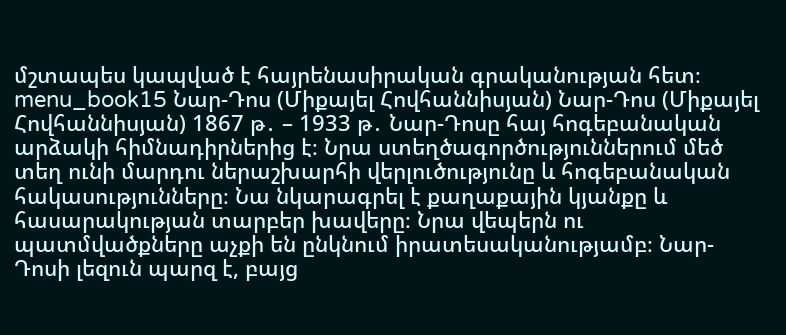մշտապես կապված է հայրենասիրական գրականության հետ։ menu_book15 Նար-Դոս (Միքայել Հովհաննիսյան) Նար-Դոս (Միքայել Հովհաննիսյան) 1867 թ․ – 1933 թ․ Նար-Դոսը հայ հոգեբանական արձակի հիմնադիրներից է։ Նրա ստեղծագործություններում մեծ տեղ ունի մարդու ներաշխարհի վերլուծությունը և հոգեբանական հակասությունները։ Նա նկարագրել է քաղաքային կյանքը և հասարակության տարբեր խավերը։ Նրա վեպերն ու պատմվածքները աչքի են ընկնում իրատեսականությամբ։ Նար-Դոսի լեզուն պարզ է, բայց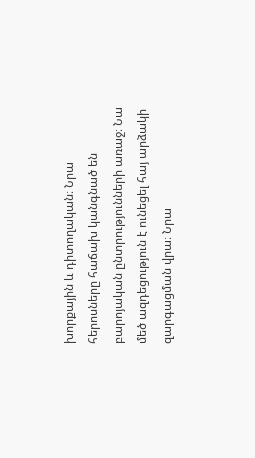խորքային և դիտողական։ Նրա հերոսները հաճախ կանգնած են բարոյական ընտրությունների առաջ։ Նա մեծ ազդեցություն է ունեցել հայ արձակի զարգացման վրա։ Նրա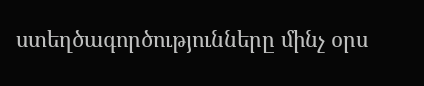ստեղծագործությունները մինչ օրս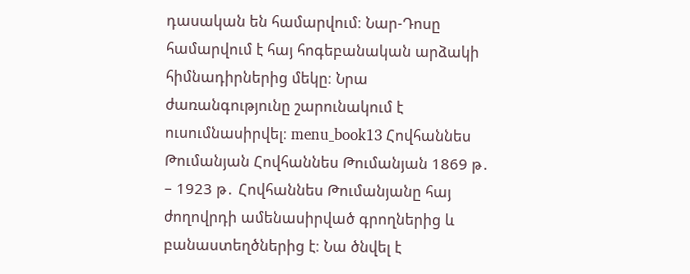դասական են համարվում։ Նար-Դոսը համարվում է հայ հոգեբանական արձակի հիմնադիրներից մեկը։ Նրա ժառանգությունը շարունակում է ուսումնասիրվել։ menu_book13 Հովհաննես Թումանյան Հովհաննես Թումանյան 1869 թ․ – 1923 թ․ Հովհաննես Թումանյանը հայ ժողովրդի ամենասիրված գրողներից և բանաստեղծներից է։ Նա ծնվել է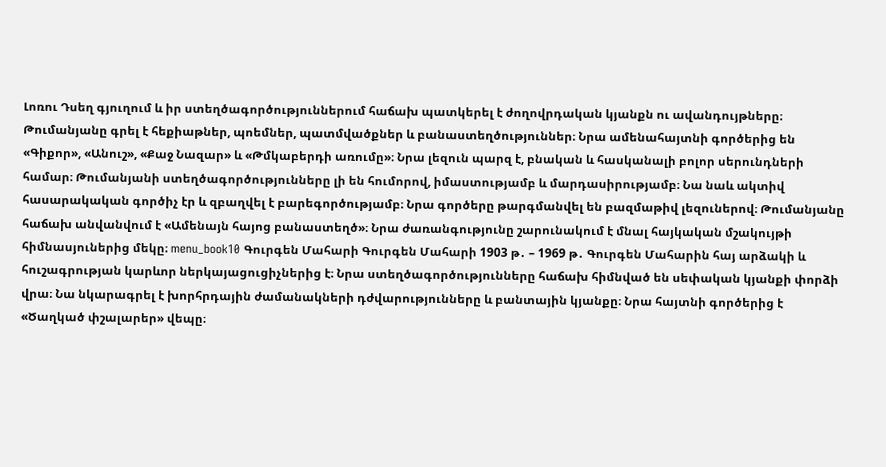Լոռու Դսեղ գյուղում և իր ստեղծագործություններում հաճախ պատկերել է ժողովրդական կյանքն ու ավանդույթները։ Թումանյանը գրել է հեքիաթներ, պոեմներ, պատմվածքներ և բանաստեղծություններ։ Նրա ամենահայտնի գործերից են «Գիքոր», «Անուշ», «Քաջ Նազար» և «Թմկաբերդի առումը»։ Նրա լեզուն պարզ է, բնական և հասկանալի բոլոր սերունդների համար։ Թումանյանի ստեղծագործությունները լի են հումորով, իմաստությամբ և մարդասիրությամբ։ Նա նաև ակտիվ հասարակական գործիչ էր և զբաղվել է բարեգործությամբ։ Նրա գործերը թարգմանվել են բազմաթիվ լեզուներով։ Թումանյանը հաճախ անվանվում է «Ամենայն հայոց բանաստեղծ»։ Նրա ժառանգությունը շարունակում է մնալ հայկական մշակույթի հիմնասյուներից մեկը։ menu_book10 Գուրգեն Մահարի Գուրգեն Մահարի 1903 թ․ – 1969 թ․ Գուրգեն Մահարին հայ արձակի և հուշագրության կարևոր ներկայացուցիչներից է։ Նրա ստեղծագործությունները հաճախ հիմնված են սեփական կյանքի փորձի վրա։ Նա նկարագրել է խորհրդային ժամանակների դժվարությունները և բանտային կյանքը։ Նրա հայտնի գործերից է «Ծաղկած փշալարեր» վեպը։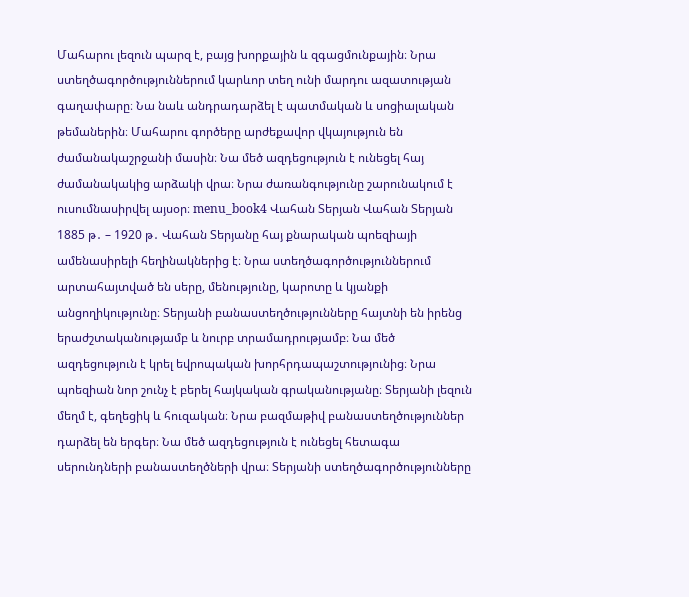Մահարու լեզուն պարզ է, բայց խորքային և զգացմունքային։ Նրա ստեղծագործություններում կարևոր տեղ ունի մարդու ազատության գաղափարը։ Նա նաև անդրադարձել է պատմական և սոցիալական թեմաներին։ Մահարու գործերը արժեքավոր վկայություն են ժամանակաշրջանի մասին։ Նա մեծ ազդեցություն է ունեցել հայ ժամանակակից արձակի վրա։ Նրա ժառանգությունը շարունակում է ուսումնասիրվել այսօր։ menu_book4 Վահան Տերյան Վահան Տերյան 1885 թ․ – 1920 թ․ Վահան Տերյանը հայ քնարական պոեզիայի ամենասիրելի հեղինակներից է։ Նրա ստեղծագործություններում արտահայտված են սերը, մենությունը, կարոտը և կյանքի անցողիկությունը։ Տերյանի բանաստեղծությունները հայտնի են իրենց երաժշտականությամբ և նուրբ տրամադրությամբ։ Նա մեծ ազդեցություն է կրել եվրոպական խորհրդապաշտությունից։ Նրա պոեզիան նոր շունչ է բերել հայկական գրականությանը։ Տերյանի լեզուն մեղմ է, գեղեցիկ և հուզական։ Նրա բազմաթիվ բանաստեղծություններ դարձել են երգեր։ Նա մեծ ազդեցություն է ունեցել հետագա սերունդների բանաստեղծների վրա։ Տերյանի ստեղծագործությունները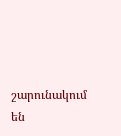շարունակում են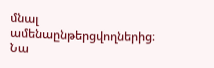մնալ ամենաընթերցվողներից։ Նա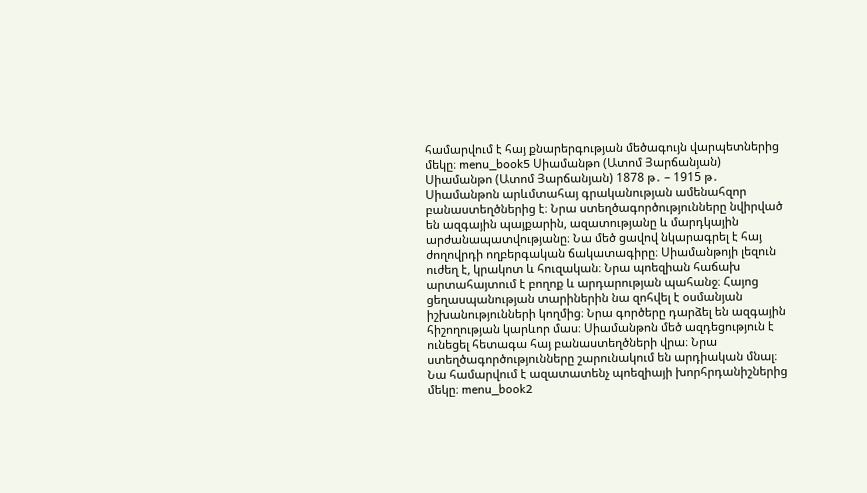համարվում է հայ քնարերգության մեծագույն վարպետներից մեկը։ menu_book5 Սիամանթո (Ատոմ Յարճանյան) Սիամանթո (Ատոմ Յարճանյան) 1878 թ․ – 1915 թ․ Սիամանթոն արևմտահայ գրականության ամենահզոր բանաստեղծներից է։ Նրա ստեղծագործությունները նվիրված են ազգային պայքարին, ազատությանը և մարդկային արժանապատվությանը։ Նա մեծ ցավով նկարագրել է հայ ժողովրդի ողբերգական ճակատագիրը։ Սիամանթոյի լեզուն ուժեղ է, կրակոտ և հուզական։ Նրա պոեզիան հաճախ արտահայտում է բողոք և արդարության պահանջ։ Հայոց ցեղասպանության տարիներին նա զոհվել է օսմանյան իշխանությունների կողմից։ Նրա գործերը դարձել են ազգային հիշողության կարևոր մաս։ Սիամանթոն մեծ ազդեցություն է ունեցել հետագա հայ բանաստեղծների վրա։ Նրա ստեղծագործությունները շարունակում են արդիական մնալ։ Նա համարվում է ազատատենչ պոեզիայի խորհրդանիշներից մեկը։ menu_book2